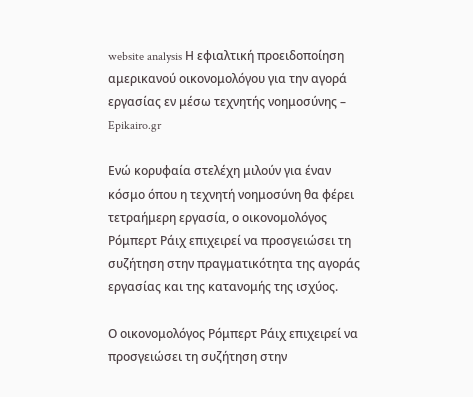website analysis Η εφιαλτική προειδοποίηση αμερικανού οικονομολόγου για την αγορά εργασίας εν μέσω τεχνητής νοημοσύνης – Epikairo.gr

Ενώ κορυφαία στελέχη μιλούν για έναν κόσμο όπου η τεχνητή νοημοσύνη θα φέρει τετραήμερη εργασία, ο οικονομολόγος Ρόμπερτ Ράιχ επιχειρεί να προσγειώσει τη συζήτηση στην πραγματικότητα της αγοράς εργασίας και της κατανομής της ισχύος.

Ο οικονομολόγος Ρόμπερτ Ράιχ επιχειρεί να προσγειώσει τη συζήτηση στην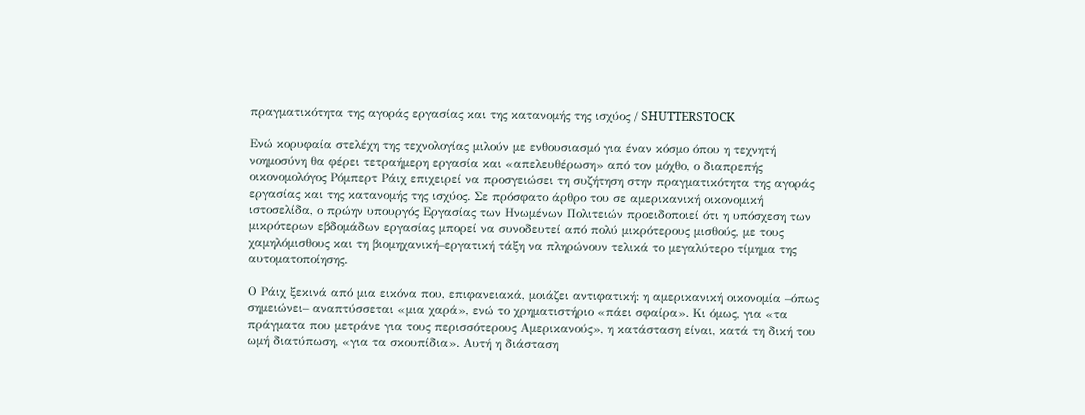πραγματικότητα της αγοράς εργασίας και της κατανομής της ισχύος / SHUTTERSTOCK

Ενώ κορυφαία στελέχη της τεχνολογίας μιλούν με ενθουσιασμό για έναν κόσμο όπου η τεχνητή νοημοσύνη θα φέρει τετραήμερη εργασία και «απελευθέρωση» από τον μόχθο, ο διαπρεπής οικονομολόγος Ρόμπερτ Ράιχ επιχειρεί να προσγειώσει τη συζήτηση στην πραγματικότητα της αγοράς εργασίας και της κατανομής της ισχύος. Σε πρόσφατο άρθρο του σε αμερικανική οικονομική ιστοσελίδα, ο πρώην υπουργός Εργασίας των Ηνωμένων Πολιτειών προειδοποιεί ότι η υπόσχεση των μικρότερων εβδομάδων εργασίας μπορεί να συνοδευτεί από πολύ μικρότερους μισθούς, με τους χαμηλόμισθους και τη βιομηχανική–εργατική τάξη να πληρώνουν τελικά το μεγαλύτερο τίμημα της αυτοματοποίησης.

Ο Ράιχ ξεκινά από μια εικόνα που, επιφανειακά, μοιάζει αντιφατική: η αμερικανική οικονομία –όπως σημειώνει– αναπτύσσεται «μια χαρά», ενώ το χρηματιστήριο «πάει σφαίρα». Κι όμως, για «τα πράγματα που μετράνε για τους περισσότερους Αμερικανούς», η κατάσταση είναι, κατά τη δική του ωμή διατύπωση, «για τα σκουπίδια». Αυτή η διάσταση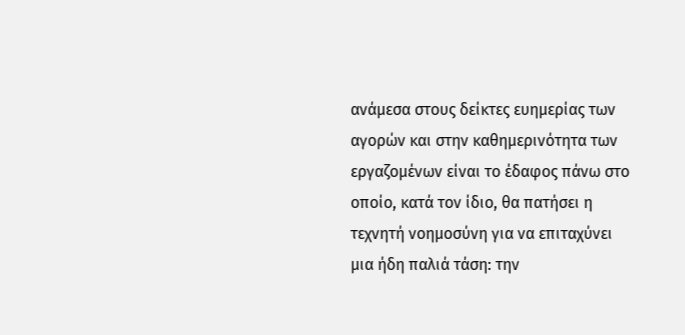ανάμεσα στους δείκτες ευημερίας των αγορών και στην καθημερινότητα των εργαζομένων είναι το έδαφος πάνω στο οποίο, κατά τον ίδιο, θα πατήσει η τεχνητή νοημοσύνη για να επιταχύνει μια ήδη παλιά τάση: την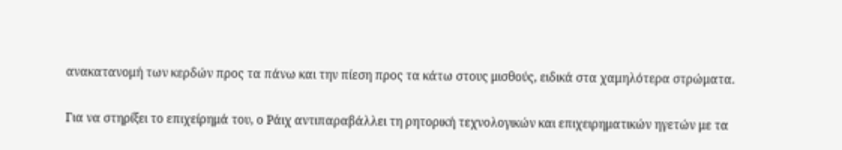ανακατανομή των κερδών προς τα πάνω και την πίεση προς τα κάτω στους μισθούς, ειδικά στα χαμηλότερα στρώματα.

Για να στηρίξει το επιχείρημά του, ο Ράιχ αντιπαραβάλλει τη ρητορική τεχνολογικών και επιχειρηματικών ηγετών με τα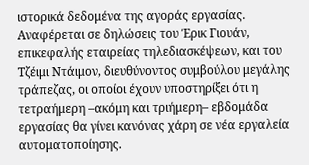ιστορικά δεδομένα της αγοράς εργασίας. Αναφέρεται σε δηλώσεις του Έρικ Γιουάν, επικεφαλής εταιρείας τηλεδιασκέψεων, και του Τζέιμι Ντάιμον, διευθύνοντος συμβούλου μεγάλης τράπεζας, οι οποίοι έχουν υποστηρίξει ότι η τετραήμερη –ακόμη και τριήμερη– εβδομάδα εργασίας θα γίνει κανόνας χάρη σε νέα εργαλεία αυτοματοποίησης.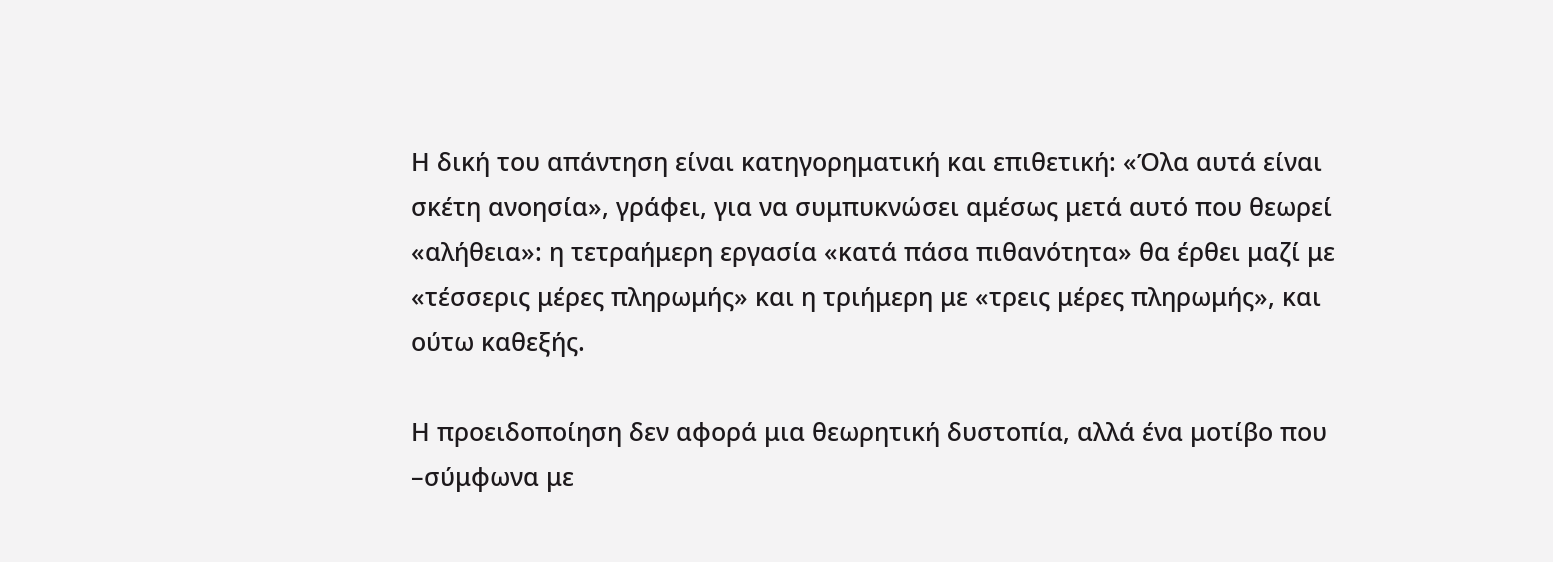Η δική του απάντηση είναι κατηγορηματική και επιθετική: «Όλα αυτά είναι σκέτη ανοησία», γράφει, για να συμπυκνώσει αμέσως μετά αυτό που θεωρεί «αλήθεια»: η τετραήμερη εργασία «κατά πάσα πιθανότητα» θα έρθει μαζί με «τέσσερις μέρες πληρωμής» και η τριήμερη με «τρεις μέρες πληρωμής», και ούτω καθεξής.

Η προειδοποίηση δεν αφορά μια θεωρητική δυστοπία, αλλά ένα μοτίβο που –σύμφωνα με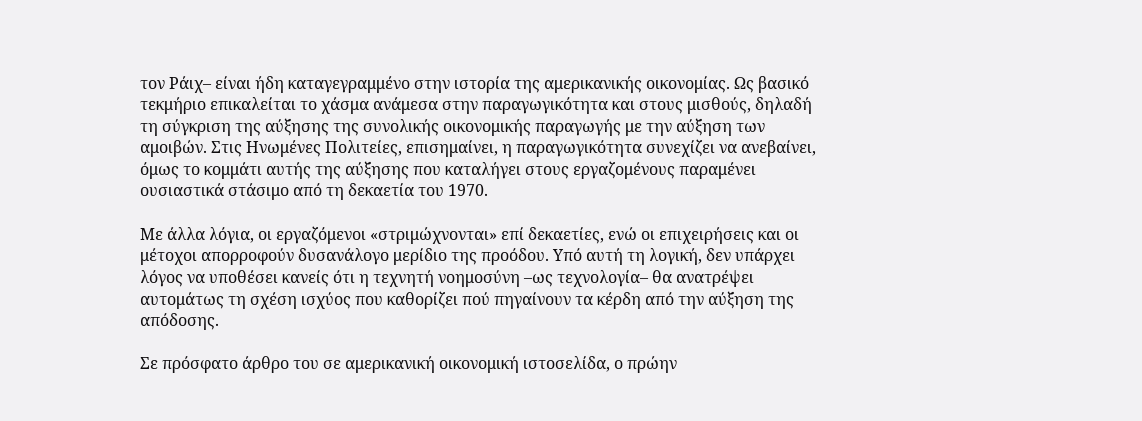τον Ράιχ– είναι ήδη καταγεγραμμένο στην ιστορία της αμερικανικής οικονομίας. Ως βασικό τεκμήριο επικαλείται το χάσμα ανάμεσα στην παραγωγικότητα και στους μισθούς, δηλαδή τη σύγκριση της αύξησης της συνολικής οικονομικής παραγωγής με την αύξηση των αμοιβών. Στις Ηνωμένες Πολιτείες, επισημαίνει, η παραγωγικότητα συνεχίζει να ανεβαίνει, όμως το κομμάτι αυτής της αύξησης που καταλήγει στους εργαζομένους παραμένει ουσιαστικά στάσιμο από τη δεκαετία του 1970.

Με άλλα λόγια, οι εργαζόμενοι «στριμώχνονται» επί δεκαετίες, ενώ οι επιχειρήσεις και οι μέτοχοι απορροφούν δυσανάλογο μερίδιο της προόδου. Υπό αυτή τη λογική, δεν υπάρχει λόγος να υποθέσει κανείς ότι η τεχνητή νοημοσύνη –ως τεχνολογία– θα ανατρέψει αυτομάτως τη σχέση ισχύος που καθορίζει πού πηγαίνουν τα κέρδη από την αύξηση της απόδοσης.

Σε πρόσφατο άρθρο του σε αμερικανική οικονομική ιστοσελίδα, ο πρώην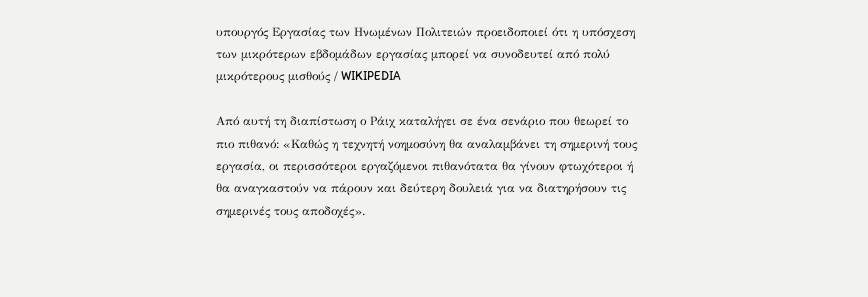υπουργός Εργασίας των Ηνωμένων Πολιτειών προειδοποιεί ότι η υπόσχεση των μικρότερων εβδομάδων εργασίας μπορεί να συνοδευτεί από πολύ μικρότερους μισθούς / WIKIPEDIA

Από αυτή τη διαπίστωση ο Ράιχ καταλήγει σε ένα σενάριο που θεωρεί το πιο πιθανό: «Καθώς η τεχνητή νοημοσύνη θα αναλαμβάνει τη σημερινή τους εργασία, οι περισσότεροι εργαζόμενοι πιθανότατα θα γίνουν φτωχότεροι ή θα αναγκαστούν να πάρουν και δεύτερη δουλειά για να διατηρήσουν τις σημερινές τους αποδοχές».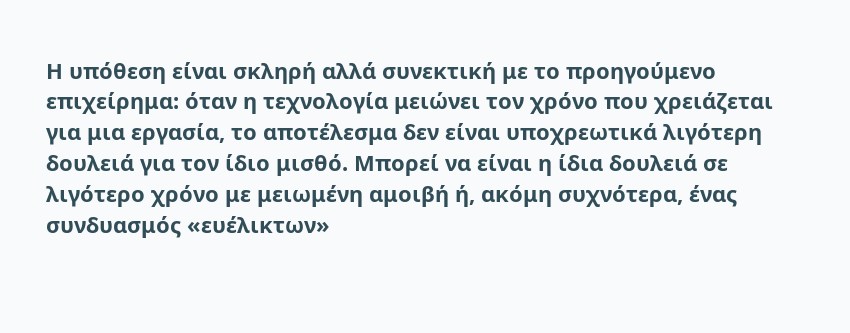Η υπόθεση είναι σκληρή αλλά συνεκτική με το προηγούμενο επιχείρημα: όταν η τεχνολογία μειώνει τον χρόνο που χρειάζεται για μια εργασία, το αποτέλεσμα δεν είναι υποχρεωτικά λιγότερη δουλειά για τον ίδιο μισθό. Μπορεί να είναι η ίδια δουλειά σε λιγότερο χρόνο με μειωμένη αμοιβή ή, ακόμη συχνότερα, ένας συνδυασμός «ευέλικτων»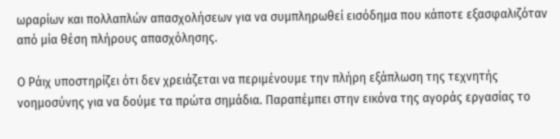ωραρίων και πολλαπλών απασχολήσεων για να συμπληρωθεί εισόδημα που κάποτε εξασφαλιζόταν από μία θέση πλήρους απασχόλησης.

Ο Ράιχ υποστηρίζει ότι δεν χρειάζεται να περιμένουμε την πλήρη εξάπλωση της τεχνητής νοημοσύνης για να δούμε τα πρώτα σημάδια. Παραπέμπει στην εικόνα της αγοράς εργασίας το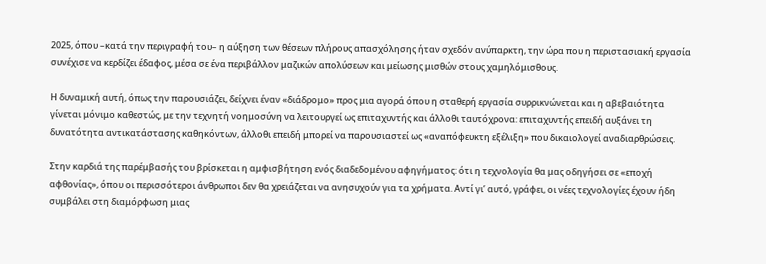2025, όπου –κατά την περιγραφή του– η αύξηση των θέσεων πλήρους απασχόλησης ήταν σχεδόν ανύπαρκτη, την ώρα που η περιστασιακή εργασία συνέχισε να κερδίζει έδαφος, μέσα σε ένα περιβάλλον μαζικών απολύσεων και μείωσης μισθών στους χαμηλόμισθους.

Η δυναμική αυτή, όπως την παρουσιάζει, δείχνει έναν «διάδρομο» προς μια αγορά όπου η σταθερή εργασία συρρικνώνεται και η αβεβαιότητα γίνεται μόνιμο καθεστώς, με την τεχνητή νοημοσύνη να λειτουργεί ως επιταχυντής και άλλοθι ταυτόχρονα: επιταχυντής επειδή αυξάνει τη δυνατότητα αντικατάστασης καθηκόντων, άλλοθι επειδή μπορεί να παρουσιαστεί ως «αναπόφευκτη εξέλιξη» που δικαιολογεί αναδιαρθρώσεις.

Στην καρδιά της παρέμβασής του βρίσκεται η αμφισβήτηση ενός διαδεδομένου αφηγήματος: ότι η τεχνολογία θα μας οδηγήσει σε «εποχή αφθονίας», όπου οι περισσότεροι άνθρωποι δεν θα χρειάζεται να ανησυχούν για τα χρήματα. Αντί γι’ αυτό, γράφει, οι νέες τεχνολογίες έχουν ήδη συμβάλει στη διαμόρφωση μιας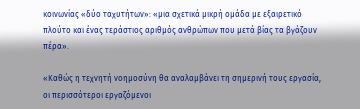κοινωνίας «δύο ταχυτήτων»: «μια σχετικά μικρή ομάδα με εξαιρετικό πλούτο και ένας τεράστιος αριθμός ανθρώπων που μετά βίας τα βγάζουν πέρα».

«Καθώς η τεχνητή νοημοσύνη θα αναλαμβάνει τη σημερινή τους εργασία, οι περισσότεροι εργαζόμενοι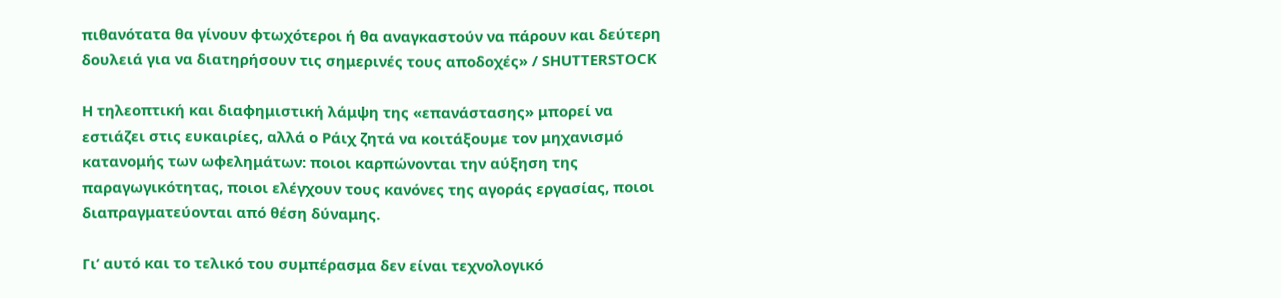πιθανότατα θα γίνουν φτωχότεροι ή θα αναγκαστούν να πάρουν και δεύτερη δουλειά για να διατηρήσουν τις σημερινές τους αποδοχές» / SHUTTERSTOCK

Η τηλεοπτική και διαφημιστική λάμψη της «επανάστασης» μπορεί να εστιάζει στις ευκαιρίες, αλλά ο Ράιχ ζητά να κοιτάξουμε τον μηχανισμό κατανομής των ωφελημάτων: ποιοι καρπώνονται την αύξηση της παραγωγικότητας, ποιοι ελέγχουν τους κανόνες της αγοράς εργασίας, ποιοι διαπραγματεύονται από θέση δύναμης.

Γι’ αυτό και το τελικό του συμπέρασμα δεν είναι τεχνολογικό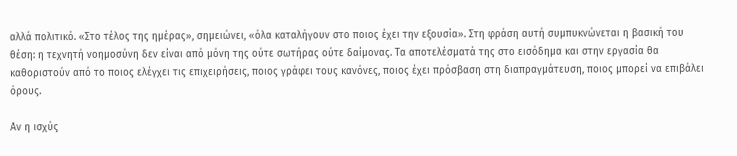αλλά πολιτικό. «Στο τέλος της ημέρας», σημειώνει, «όλα καταλήγουν στο ποιος έχει την εξουσία». Στη φράση αυτή συμπυκνώνεται η βασική του θέση: η τεχνητή νοημοσύνη δεν είναι από μόνη της ούτε σωτήρας ούτε δαίμονας. Τα αποτελέσματά της στο εισόδημα και στην εργασία θα καθοριστούν από το ποιος ελέγχει τις επιχειρήσεις, ποιος γράφει τους κανόνες, ποιος έχει πρόσβαση στη διαπραγμάτευση, ποιος μπορεί να επιβάλει όρους.

Αν η ισχύς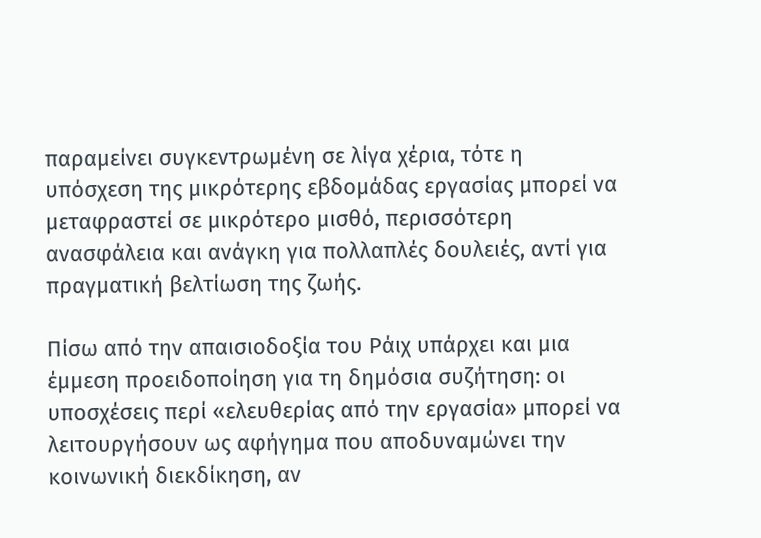παραμείνει συγκεντρωμένη σε λίγα χέρια, τότε η υπόσχεση της μικρότερης εβδομάδας εργασίας μπορεί να μεταφραστεί σε μικρότερο μισθό, περισσότερη ανασφάλεια και ανάγκη για πολλαπλές δουλειές, αντί για πραγματική βελτίωση της ζωής.

Πίσω από την απαισιοδοξία του Ράιχ υπάρχει και μια έμμεση προειδοποίηση για τη δημόσια συζήτηση: οι υποσχέσεις περί «ελευθερίας από την εργασία» μπορεί να λειτουργήσουν ως αφήγημα που αποδυναμώνει την κοινωνική διεκδίκηση, αν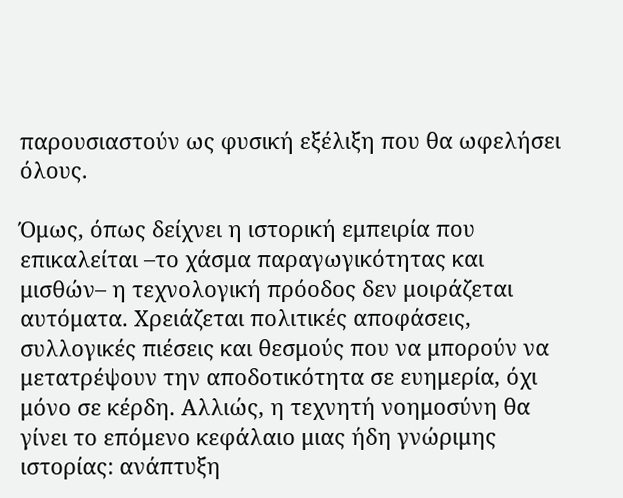παρουσιαστούν ως φυσική εξέλιξη που θα ωφελήσει όλους.

Όμως, όπως δείχνει η ιστορική εμπειρία που επικαλείται –το χάσμα παραγωγικότητας και μισθών– η τεχνολογική πρόοδος δεν μοιράζεται αυτόματα. Χρειάζεται πολιτικές αποφάσεις, συλλογικές πιέσεις και θεσμούς που να μπορούν να μετατρέψουν την αποδοτικότητα σε ευημερία, όχι μόνο σε κέρδη. Αλλιώς, η τεχνητή νοημοσύνη θα γίνει το επόμενο κεφάλαιο μιας ήδη γνώριμης ιστορίας: ανάπτυξη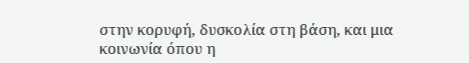στην κορυφή, δυσκολία στη βάση, και μια κοινωνία όπου η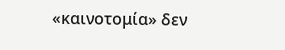«καινοτομία» δεν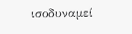ισοδυναμεί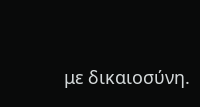με δικαιοσύνη.